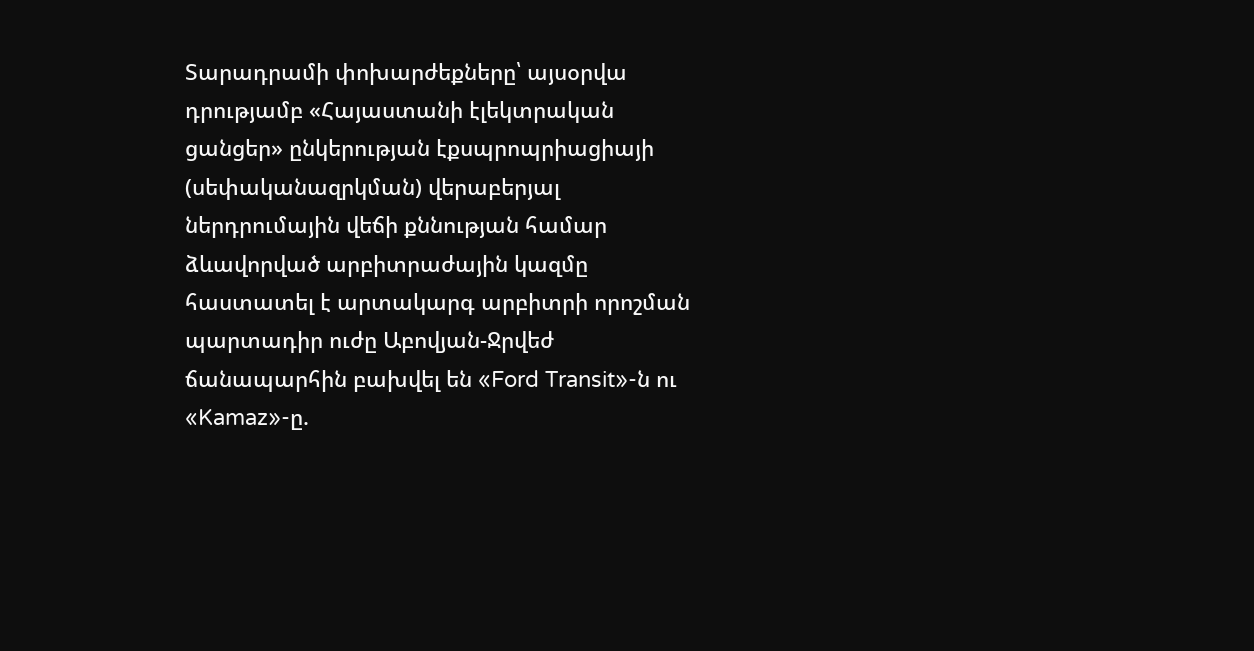Տարադրամի փոխարժեքները՝ այսօրվա դրությամբ «Հայաստանի էլեկտրական ցանցեր» ընկերության էքսպրոպրիացիայի (սեփականազրկման) վերաբերյալ ներդրումային վեճի քննության համար ձևավորված արբիտրաժային կազմը հաստատել է արտակարգ արբիտրի որոշման պարտադիր ուժը Աբովյան-Ջրվեժ ճանապարհին բախվել են «Ford Transit»-ն ու «Kamaz»-ը.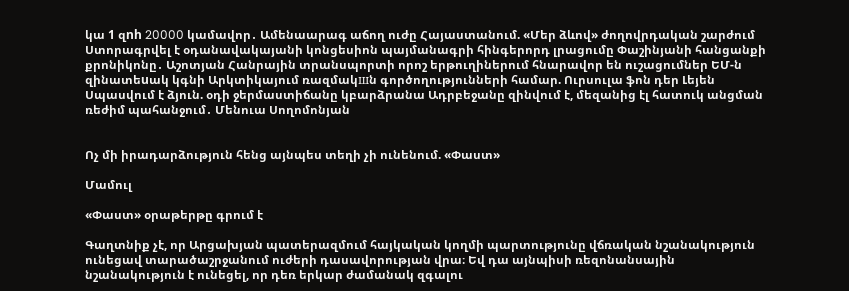կա 1 զnh 20000 կամավոր․ Ամենաարագ աճող ուժը Հայաստանում. «Մեր ձևով» ժողովրդական շարժում Ստորագրվել է օդանավակայանի կոնցեսիոն պայմանագրի հինգերորդ լրացումը Փաշինյանի հանցանքի քրոնիկոնը․ Աշոտյան Հանրային տրանսպորտի որոշ երթուղիներում հնարավոր են ուշացումներ ԵՄ-ն զինատեuակ կգնի Արկտիկայում ռազմակшն գործողությունների համար. Ուրսուլա ֆոն դեր Լեյեն Սպասվում է ձյուն. օդի ջերմաստիճանը կբարձրանա Ադրբեջանը զինվում է, մեզանից էլ հատուկ անցման ռեժիմ պահանջում․ Մենուա Սողոմոնյան


Ոչ մի իրադարձություն հենց այնպես տեղի չի ունենում. «Փաստ»

Մամուլ

«Փաստ» օրաթերթը գրում է

Գաղտնիք չէ, որ Արցախյան պատերազմում հայկական կողմի պարտությունը վճռական նշանակություն ունեցավ տարածաշրջանում ուժերի դասավորության վրա։ Եվ դա այնպիսի ռեզոնանսային նշանակություն է ունեցել, որ դեռ երկար ժամանակ զգալու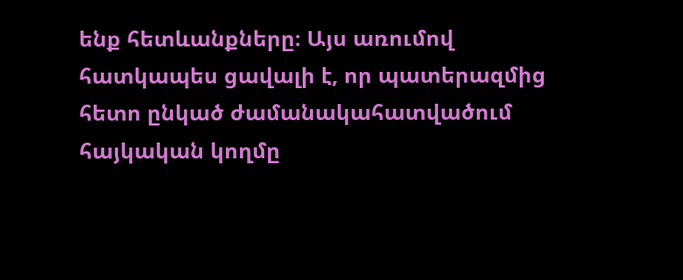ենք հետևանքները։ Այս առումով հատկապես ցավալի է, որ պատերազմից հետո ընկած ժամանակահատվածում հայկական կողմը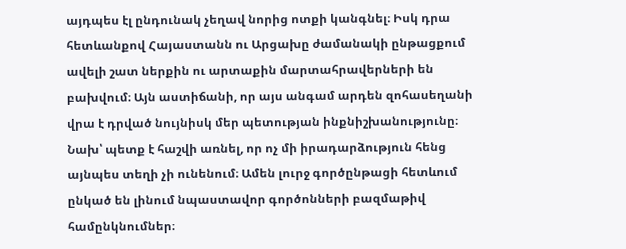այդպես էլ ընդունակ չեղավ նորից ոտքի կանգնել։ Իսկ դրա հետևանքով Հայաստանն ու Արցախը ժամանակի ընթացքում ավելի շատ ներքին ու արտաքին մարտահրավերների են բախվում։ Այն աստիճանի, որ այս անգամ արդեն զոհասեղանի վրա է դրված նույնիսկ մեր պետության ինքնիշխանությունը։ Նախ՝ պետք է հաշվի առնել, որ ոչ մի իրադարձություն հենց այնպես տեղի չի ունենում։ Ամեն լուրջ գործընթացի հետևում ընկած են լինում նպաստավոր գործոնների բազմաթիվ համընկնումներ։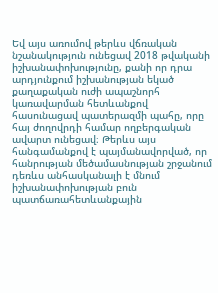Եվ այս առումով թերևս վճռական նշանակություն ունեցավ 2018 թվականի իշխանափոխությունը, քանի որ դրա արդյունքում իշխանության եկած քաղաքական ուժի ապաշնորհ կառավարման հետևանքով հասունացավ պատերազմի պահը, որը հայ ժողովրդի համար ողբերգական ավարտ ունեցավ։ Թերևս այս հանգամանքով է պայմանավորված, որ հանրության մեծամասնության շրջանում դեռևս անհասկանալի է մնում իշխանափոխության բուն պատճառահետևանքային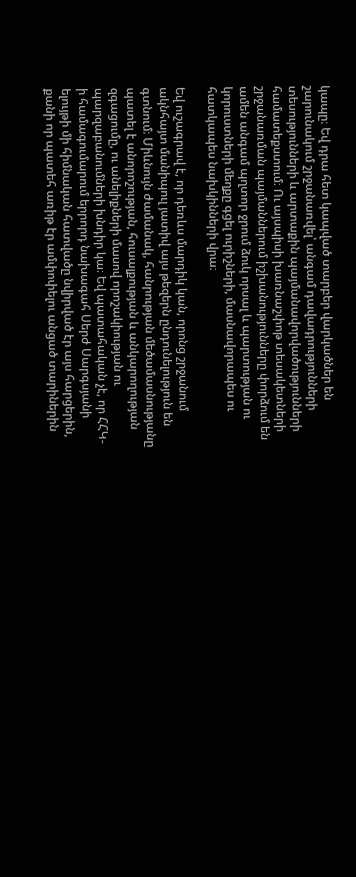կապը։ Եվ դրա հետ կապված տարբեր վարկածներ են շարունակում շրջանառվել՝ անգամ դավադրությունների տեսությունների և արտաքին պայմանավորվածությունների համատեքստում։ Ու այսպիսի խառնաշփոթ տեսակետների շրջանառման պայմաններում իշխանությունները փորձում են ամեն անգամ պղտոր ջրում ձուկ որսալ և պարտության ու կորուստների մեղքը գցել ուրիշների, մասնավորապես ու հատկապես նախկինների վրա։

Եվ ուշագրավ է, որ դեռևս մարդիկ կան, որոնց շրջանում ակնհայտ մանիպուլ յատիվ այս թեզերն ընդունելություն են գտնում։ Միևնույն ժամանակ, հանրության մեծամասնությանը պատել է անորոշության, հուսալքության և անկարողության զգացումը, ու անելիքների մասով որոշակիության ու պարզաբանումների խնդիր կա։ Եվ պատահական չէ, որ ՀՀԿ-ի համագումարում երրորդ նախագահ Սերժ Սարգսյանի ելույթի մի հիմնական հատվածը նվիրված էր այս հարցերին, քանի որ պատեհ առիթ էր ամփոփելու անցած տարիներին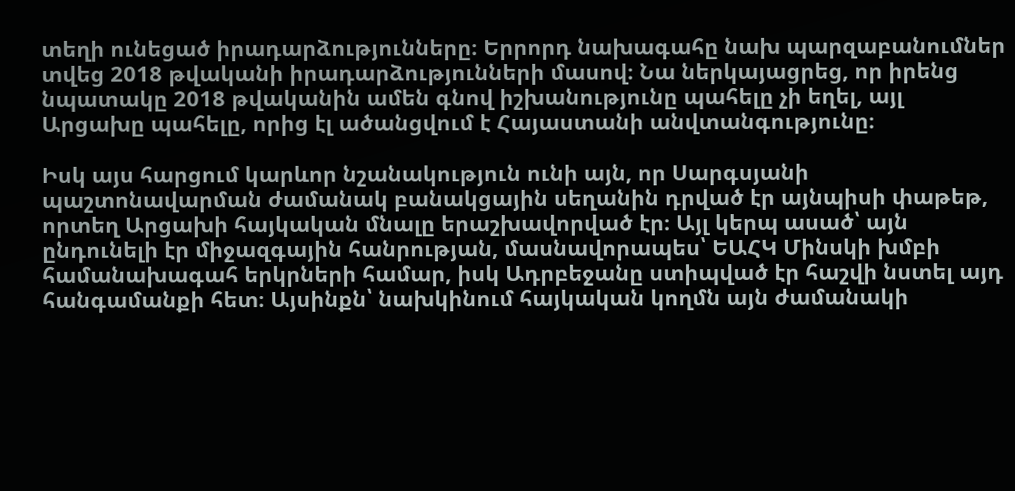տեղի ունեցած իրադարձությունները։ Երրորդ նախագահը նախ պարզաբանումներ տվեց 2018 թվականի իրադարձությունների մասով։ Նա ներկայացրեց, որ իրենց նպատակը 2018 թվականին ամեն գնով իշխանությունը պահելը չի եղել, այլ Արցախը պահելը, որից էլ ածանցվում է Հայաստանի անվտանգությունը։

Իսկ այս հարցում կարևոր նշանակություն ունի այն, որ Սարգսյանի պաշտոնավարման ժամանակ բանակցային սեղանին դրված էր այնպիսի փաթեթ, որտեղ Արցախի հայկական մնալը երաշխավորված էր։ Այլ կերպ ասած՝ այն ընդունելի էր միջազգային հանրության, մասնավորապես՝ ԵԱՀԿ Մինսկի խմբի համանախագահ երկրների համար, իսկ Ադրբեջանը ստիպված էր հաշվի նստել այդ հանգամանքի հետ։ Այսինքն՝ նախկինում հայկական կողմն այն ժամանակի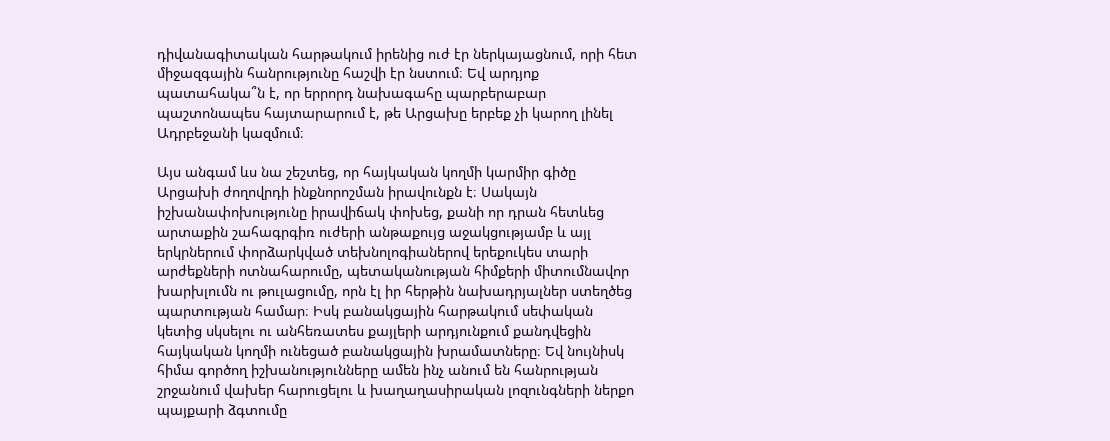դիվանագիտական հարթակում իրենից ուժ էր ներկայացնում, որի հետ միջազգային հանրությունը հաշվի էր նստում։ Եվ արդյոք պատահակա՞ն է, որ երրորդ նախագահը պարբերաբար պաշտոնապես հայտարարում է, թե Արցախը երբեք չի կարող լինել Ադրբեջանի կազմում։

Այս անգամ ևս նա շեշտեց, որ հայկական կողմի կարմիր գիծը Արցախի ժողովրդի ինքնորոշման իրավունքն է։ Սակայն իշխանափոխությունը իրավիճակ փոխեց, քանի որ դրան հետևեց արտաքին շահագրգիռ ուժերի անթաքույց աջակցությամբ և այլ երկրներում փորձարկված տեխնոլոգիաներով երեքուկես տարի արժեքների ոտնահարումը, պետականության հիմքերի միտումնավոր խարխլումն ու թուլացումը, որն էլ իր հերթին նախադրյալներ ստեղծեց պարտության համար։ Իսկ բանակցային հարթակում սեփական կետից սկսելու ու անհեռատես քայլերի արդյունքում քանդվեցին հայկական կողմի ունեցած բանակցային խրամատները։ Եվ նույնիսկ հիմա գործող իշխանությունները ամեն ինչ անում են հանրության շրջանում վախեր հարուցելու և խաղաղասիրական լոզունգների ներքո պայքարի ձգտումը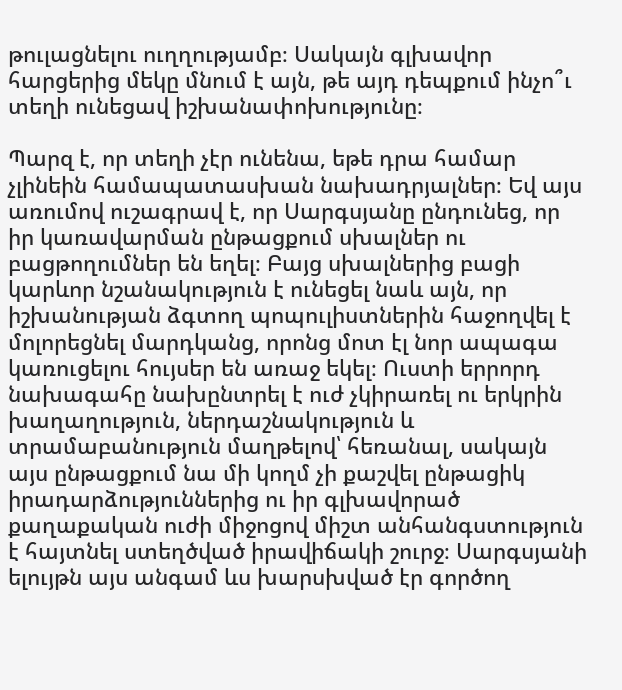թուլացնելու ուղղությամբ։ Սակայն գլխավոր հարցերից մեկը մնում է այն, թե այդ դեպքում ինչո՞ւ տեղի ունեցավ իշխանափոխությունը։

Պարզ է, որ տեղի չէր ունենա, եթե դրա համար չլինեին համապատասխան նախադրյալներ։ Եվ այս առումով ուշագրավ է, որ Սարգսյանը ընդունեց, որ իր կառավարման ընթացքում սխալներ ու բացթողումներ են եղել։ Բայց սխալներից բացի կարևոր նշանակություն է ունեցել նաև այն, որ իշխանության ձգտող պոպուլիստներին հաջողվել է մոլորեցնել մարդկանց, որոնց մոտ էլ նոր ապագա կառուցելու հույսեր են առաջ եկել։ Ուստի երրորդ նախագահը նախընտրել է ուժ չկիրառել ու երկրին խաղաղություն, ներդաշնակություն և տրամաբանություն մաղթելով՝ հեռանալ, սակայն այս ընթացքում նա մի կողմ չի քաշվել ընթացիկ իրադարձություններից ու իր գլխավորած քաղաքական ուժի միջոցով միշտ անհանգստություն է հայտնել ստեղծված իրավիճակի շուրջ։ Սարգսյանի ելույթն այս անգամ ևս խարսխված էր գործող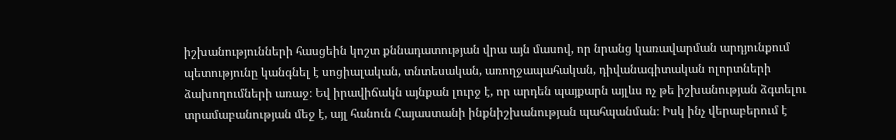իշխանությունների հասցեին կոշտ քննադատության վրա այն մասով, որ նրանց կառավարման արդյունքում պետությունը կանգնել է սոցիալական, տնտեսական, առողջապահական, դիվանագիտական ոլորտների ձախողումների առաջ։ Եվ իրավիճակն այնքան լուրջ է, որ արդեն պայքարն այլևս ոչ թե իշխանության ձգտելու տրամաբանության մեջ է, այլ հանուն Հայաստանի ինքնիշխանության պահպանման։ Իսկ ինչ վերաբերում է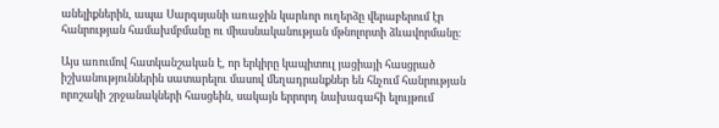անելիքներին, ապա Սարգսյանի առաջին կարևոր ուղերձը վերաբերում էր հանրության համախմբմանը ու միասնականության մթնոլորտի ձևավորմանը։

Այս առումով հատկանշական է, որ երկիրը կապիտուլ յացիայի հասցրած իշխանություններին սատարելու մասով մեղադրանքներ են հնչում հանրության որոշակի շրջանակների հասցեին, սակայն երրորդ նախագահի ելույթում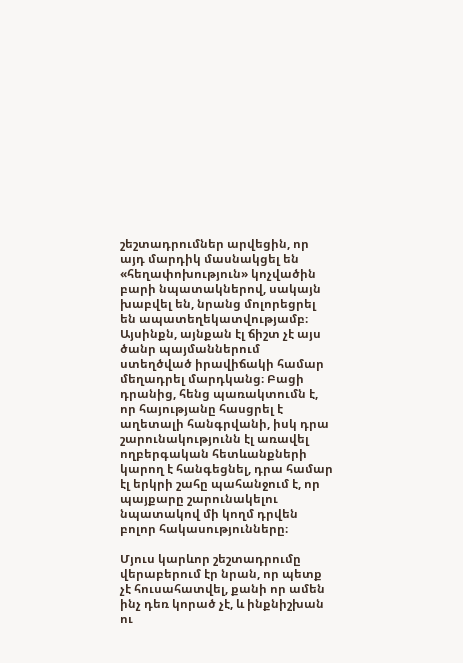շեշտադրումներ արվեցին, որ այդ մարդիկ մասնակցել են «հեղափոխություն» կոչվածին բարի նպատակներով, սակայն խաբվել են, նրանց մոլորեցրել են ապատեղեկատվությամբ։ Այսինքն, այնքան էլ ճիշտ չէ այս ծանր պայմաններում ստեղծված իրավիճակի համար մեղադրել մարդկանց։ Բացի դրանից, հենց պառակտումն է, որ հայությանը հասցրել է աղետալի հանգրվանի, իսկ դրա շարունակությունն էլ առավել ողբերգական հետևանքների կարող է հանգեցնել, դրա համար էլ երկրի շահը պահանջում է, որ պայքարը շարունակելու նպատակով մի կողմ դրվեն բոլոր հակասությունները։

Մյուս կարևոր շեշտադրումը վերաբերում էր նրան, որ պետք չէ հուսահատվել, քանի որ ամեն ինչ դեռ կորած չէ, և ինքնիշխան ու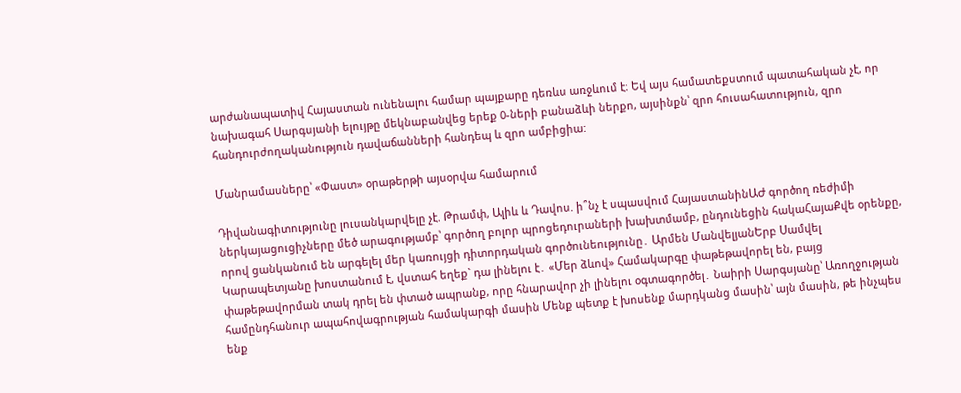արժանապատիվ Հայաստան ունենալու համար պայքարը դեռևս առջևում է։ Եվ այս համատեքստում պատահական չէ, որ նախագահ Սարգսյանի ելույթը մեկնաբանվեց երեք 0-ների բանաձևի ներքո, այսինքն՝ զրո հուսահատություն, զրո հանդուրժողականություն դավաճանների հանդեպ և զրո ամբիցիա:

Մանրամասները՝ «Փաստ» օրաթերթի այսօրվա համարում

Դիվանագիտությունը լուսանկարվելը չէ. Թրամփ, Ալիև և Դավոս. ի՞նչ է սպասվում ՀայաստանինԱԺ գործող ռեժիմի ներկայացուցիչները մեծ արագությամբ՝ գործող բոլոր պրոցեդուրաների խախտմամբ, ընդունեցին հակաՀայաՔվե օրենքը, որով ցանկանում են արգելել մեր կառույցի դիտորդական գործունեությունը․ Արմեն ՄանվելյանԵրբ Սամվել Կարապետյանը խոստանում է, վստահ եղեք` դա լինելու է․ «Մեր ձևով» Համակարգը փաթեթավորել են, բայց փաթեթավորման տակ դրել են փտած ապրանք, որը հնարավոր չի լինելու օգտագործել․ Նաիրի Սարգսյանը՝ Առողջության համընդհանուր ապահովագրության համակարգի մասին Մենք պետք է խոսենք մարդկանց մասին՝ այն մասին, թե ինչպես ենք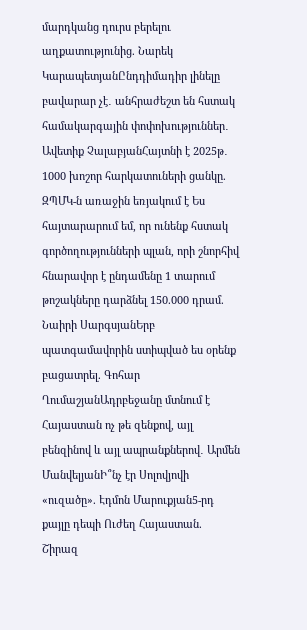մարդկանց դուրս բերելու աղքատությունից. Նարեկ ԿարապետյանԸնդդիմադիր լինելը բավարար չէ․ անհրաժեշտ են հստակ համակարգային փոփոխություններ․ Ավետիք ՉալաբյանՀայտնի է 2025թ․ 1000 խոշոր հարկատուների ցանկը. ԶՊՄԿ-ն առաջին եռյակում է Ես հայտարարում եմ, որ ունենք հստակ գործողությունների պլան, որի շնորհիվ հնարավոր է ընդամենը 1 տարում թոշակները դարձնել 150.000 դրամ. Նաիրի ՍարգսյանԵրբ պատգամավորին ստիպված ես օրենք բացատրել. Գոհար ՂումաշյանԱդրբեջանը մտնում է Հայաստան ոչ թե զենքով, այլ բենզինով և այլ ապրանքներով․ Արմեն ՄանվելյանԻ՞նչ էր Սոլովյովի «ուզածը». Էդմոն Մարուքյան5-րդ քայլը դեպի Ուժեղ Հայաստան. Շիրազ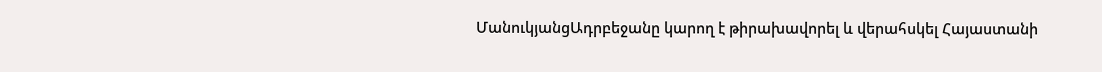ՄանուկյանցԱդրբեջանը կարող է թիրախավորել և վերահսկել Հայաստանի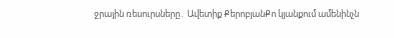ջրային ռեսուրսները․ Ավետիք ՔերոբյանՔո կյանքում ամենինչն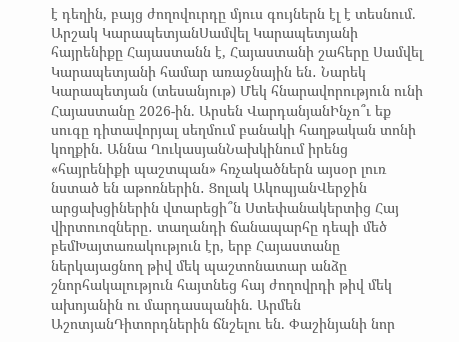է դեղին, բայց ժողովուրդը մյուս գույներն էլ է տեսնում. Արշակ ԿարապետյանՍամվել Կարապետյանի հայրենիքը Հայաստանն է, Հայաստանի շահերը Սամվել Կարապետյանի համար առաջնային են․ Նարեկ Կարապետյան (տեսանյութ) Մեկ հնարավորություն ունի Հայաստանը 2026-ին. Արսեն ՎարդանյանԻնչո՞ւ եք սուգը դիտավորյալ սեղմում բանակի հաղթական տոնի կողքին. Աննա ՂուկասյանՆախկինում իրենց «հայրենիքի պաշտպան» հռչակածներն այսօր լուռ նստած են աթոռներին․ Ցոլակ ԱկոպյանՎերջին արցախցիներին վտարեցի՞ն Ստեփանակերտից Հայ վիրտուոզները․ տաղանդի ճանապարհը դեպի մեծ բեմԽայտառակություն էր, երբ Հայաստանը ներկայացնող թիվ մեկ պաշտոնատար անձը շնորհակալություն հայտնեց հայ ժողովրդի թիվ մեկ ախոյանին ու մարդասպանին. Արմեն ԱշոտյանԴիտորդներին ճնշելու են. Փաշինյանի նոր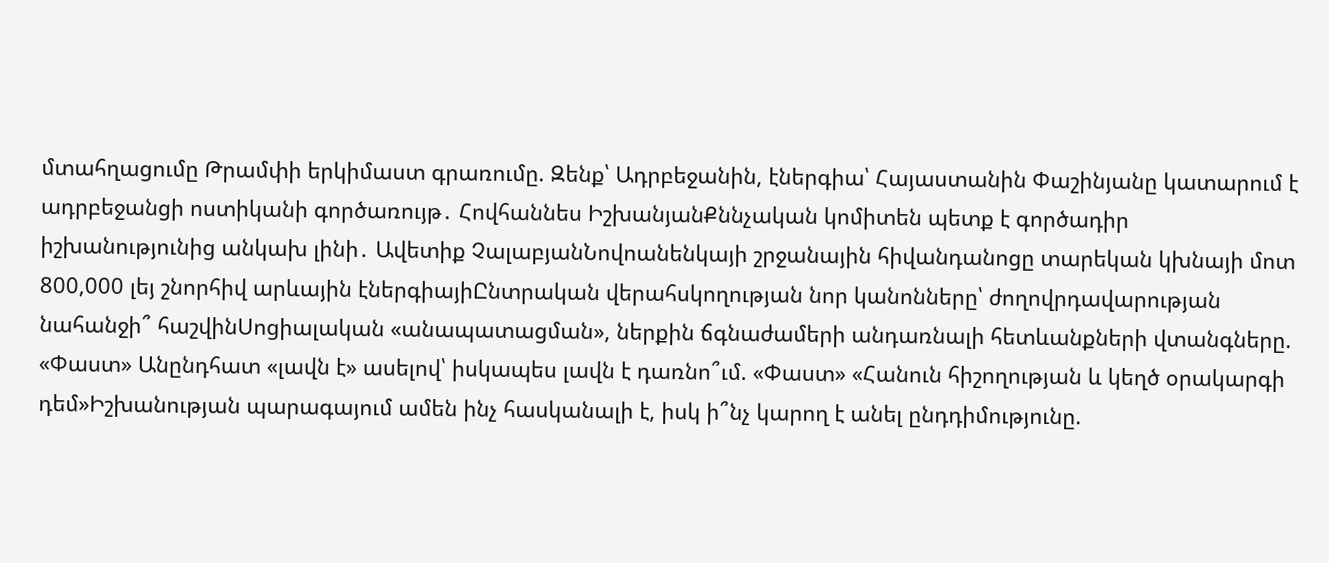մտահղացումը Թրամփի երկիմաստ գրառումը. Զենք՝ Ադրբեջանին, էներգիա՝ Հայաստանին Փաշինյանը կատարում է ադրբեջանցի ոստիկանի գործառույթ․ Հովհաննես ԻշխանյանՔննչական կոմիտեն պետք է գործադիր իշխանությունից անկախ լինի․ Ավետիք ՉալաբյանՆովոանենկայի շրջանային հիվանդանոցը տարեկան կխնայի մոտ 800,000 լեյ շնորհիվ արևային էներգիայիԸնտրական վերահսկողության նոր կանոնները՝ ժողովրդավարության նահանջի՞ հաշվինՍոցիալական «անապատացման», ներքին ճգնաժամերի անդառնալի հետևանքների վտանգները. «Փաստ» Անընդհատ «լավն է» ասելով՝ իսկապես լավն է դառնո՞ւմ. «Փաստ» «Հանուն հիշողության և կեղծ օրակարգի դեմ»Իշխանության պարագայում ամեն ինչ հասկանալի է, իսկ ի՞նչ կարող է անել ընդդիմությունը.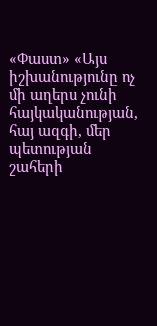«Փաստ» «Այս իշխանությունը ոչ մի աղերս չունի հայկականության, հայ ազգի, մեր պետության շահերի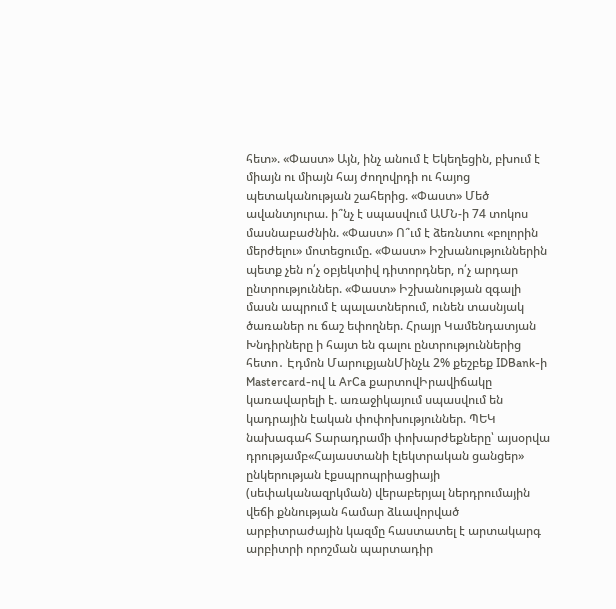հետ». «Փաստ» Այն, ինչ անում է Եկեղեցին, բխում է միայն ու միայն հայ ժողովրդի ու հայոց պետականության շահերից. «Փաստ» Մեծ ավանտյուրա. ի՞նչ է սպասվում ԱՄՆ-ի 74 տոկոս մասնաբաժնին. «Փաստ» Ո՞ւմ է ձեռնտու «բոլորին մերժելու» մոտեցումը. «Փաստ» Իշխանություններին պետք չեն ո՛չ օբյեկտիվ դիտորդներ, ո՛չ արդար ընտրություններ. «Փաստ» Իշխանության զգալի մասն ապրում է պալատներում, ունեն տասնյակ ծառաներ ու ճաշ եփողներ. Հրայր Կամենդատյան Խնդիրները ի հայտ են գալու ընտրություններից հետո․ Էդմոն ՄարուքյանՄինչև 2% քեշբեք IDBank-ի Mastercard-ով և ArCa քարտովԻրավիճակը կառավարելի է. առաջիկայում սպասվում են կադրային էական փոփոխություններ. ՊԵԿ նախագահ Տարադրամի փոխարժեքները՝ այսօրվա դրությամբ«Հայաստանի էլեկտրական ցանցեր» ընկերության էքսպրոպրիացիայի (սեփականազրկման) վերաբերյալ ներդրումային վեճի քննության համար ձևավորված արբիտրաժային կազմը հաստատել է արտակարգ արբիտրի որոշման պարտադիր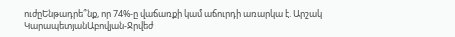ուժըԵնթադրե՞նք, որ 74%-ը վաճառքի կամ աճուրդի առարկա է. Արշակ ԿարապետյանԱբովյան-Ջրվեժ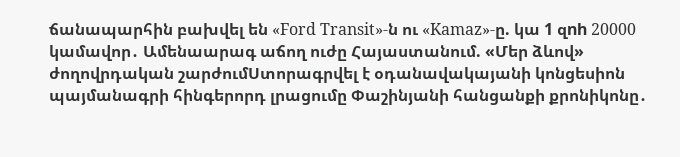ճանապարհին բախվել են «Ford Transit»-ն ու «Kamaz»-ը. կա 1 զnh 20000 կամավոր․ Ամենաարագ աճող ուժը Հայաստանում. «Մեր ձևով» ժողովրդական շարժումՍտորագրվել է օդանավակայանի կոնցեսիոն պայմանագրի հինգերորդ լրացումը Փաշինյանի հանցանքի քրոնիկոնը․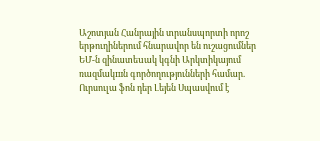Աշոտյան Հանրային տրանսպորտի որոշ երթուղիներում հնարավոր են ուշացումներ ԵՄ-ն զինատեuակ կգնի Արկտիկայում ռազմակшն գործողությունների համար. Ուրսուլա ֆոն դեր Լեյեն Սպասվում է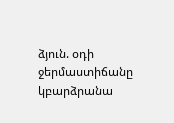ձյուն. օդի ջերմաստիճանը կբարձրանա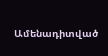Ամենադիտված